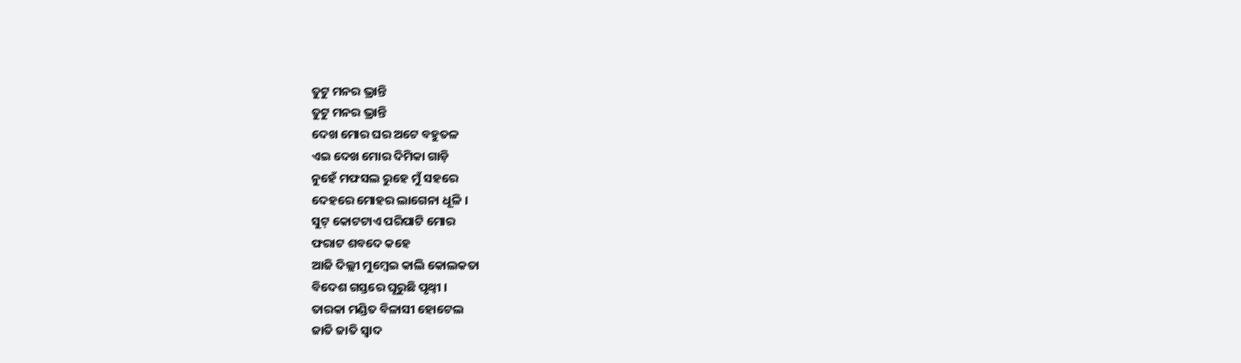ତୁଟୁ ମନର ଭ୍ରାନ୍ତି
ତୁଟୁ ମନର ଭ୍ରାନ୍ତି
ଦେଖ ମୋର ଘର ଅଟେ ବହୁତଳ
ଏଇ ଦେଖ ମୋର ଦିମିକା ଗାଡ଼ି
ନୁହେଁ ମଫସଲ ରୁହେ ମୁଁ ସହରେ
ଦେହରେ ମୋହର ଲାଗେନା ଧୂଳି ।
ସୁଟ୍ କୋଟଟାଏ ପରିପାଟି ମୋର
ଫରାଟ ଶବଦେ କହେ
ଆଜି ଦିଲ୍ଲୀ ମୁମ୍ବେଇ କାଲି କୋଲକତା
ବିଦେଶ ଗସ୍ତରେ ଘୂରୁଛି ପୃଥ୍ଵୀ ।
ତାରକା ମଣ୍ଡିତ ବିଳାସୀ ହୋଟେଲ
ଜାତି ଜାତି ସ୍ୱାଦ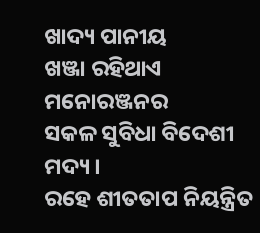ଖାଦ୍ୟ ପାନୀୟ
ଖଞ୍ଜା ରହିଥାଏ ମନୋରଞ୍ଜନର
ସକଳ ସୁବିଧା ବିଦେଶୀ ମଦ୍ୟ ।
ରହେ ଶୀତତାପ ନିୟନ୍ତ୍ରିତ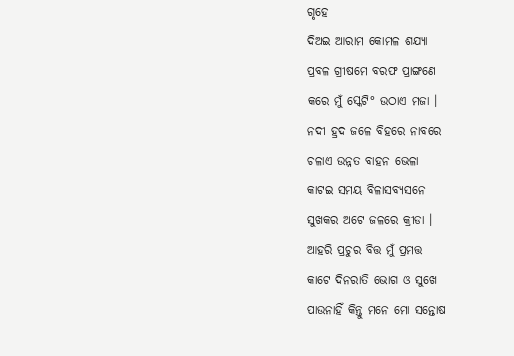ଗୃହେ
ଦିଅଇ ଆରାମ କୋମଳ ଶଯ୍ୟା
ପ୍ରବଳ ଗ୍ରୀଷମେ ବରଫ ପ୍ରାଙ୍ଗଣେ
କରେ ମୁଁ ସ୍କେଟି° ଉଠାଏ ମଜା ।
ନଦୀ ହ୍ରଦ ଜଳେ ବିହରେ ନାବରେ
ଚଳାଏ ଉନ୍ନତ ବାହନ ଭେଳା
କାଟଇ ସମୟ ବିଳାସବ୍ୟସନେ
ସୁଖକର ଅଟେ ଜଳରେ କ୍ରୀଡା ।
ଆହରି ପ୍ରଚୁର ବିତ୍ତ ମୁଁ ପ୍ରମତ୍ତ
କାଟେ ଦିନରାତି ଭୋଗ ଓ ସୁଖେ
ପାଉନାହିଁ କିନ୍ତୁ ମନେ ମୋ ସନ୍ତୋଷ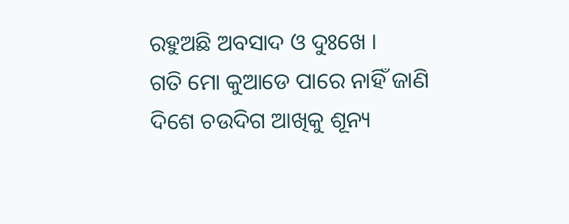ରହୁଅଛି ଅବସାଦ ଓ ଦୁଃଖେ ।
ଗତି ମୋ କୁଆଡେ ପାରେ ନାହିଁ ଜାଣି
ଦିଶେ ଚଉଦିଗ ଆଖିକୁ ଶୂନ୍ୟ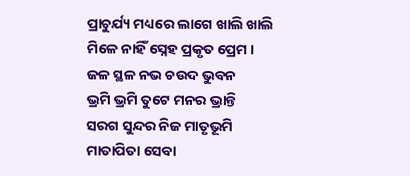ପ୍ରାଚୁର୍ଯ୍ୟ ମଧ୍ୟରେ ଲାଗେ ଖାଲି ଖାଲି
ମିଳେ ନାହିଁ ସ୍ନେହ ପ୍ରକୃତ ପ୍ରେମ ।
ଜଳ ସ୍ଥଳ ନଭ ଚଉଦ ଭୁବନ
ଭ୍ରମି ଭ୍ରମି ତୁଟେ ମନର ଭ୍ରାନ୍ତି
ସରଗ ସୁନ୍ଦର ନିଜ ମାତୃଭୂମି
ମାତାପିତା ସେବା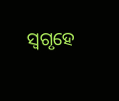ସ୍ୱଗୃହେ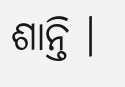ଶାନ୍ତି ।